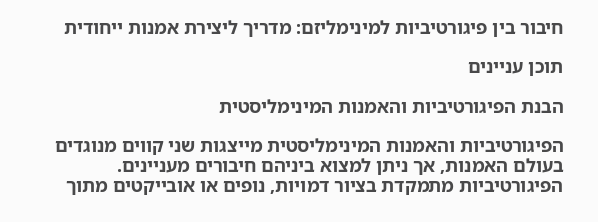חיבור בין פיגורטיביות למינימליזם: מדריך ליצירת אמנות ייחודית

תוכן עניינים

הבנת הפיגורטיביות והאמנות המינימליסטית

הפיגורטיביות והאמנות המינימליסטית מייצגות שני קווים מנוגדים בעולם האמנות, אך ניתן למצוא ביניהם חיבורים מעניינים. הפיגורטיביות מתמקדת בציור דמויות, נופים או אובייקטים מתוך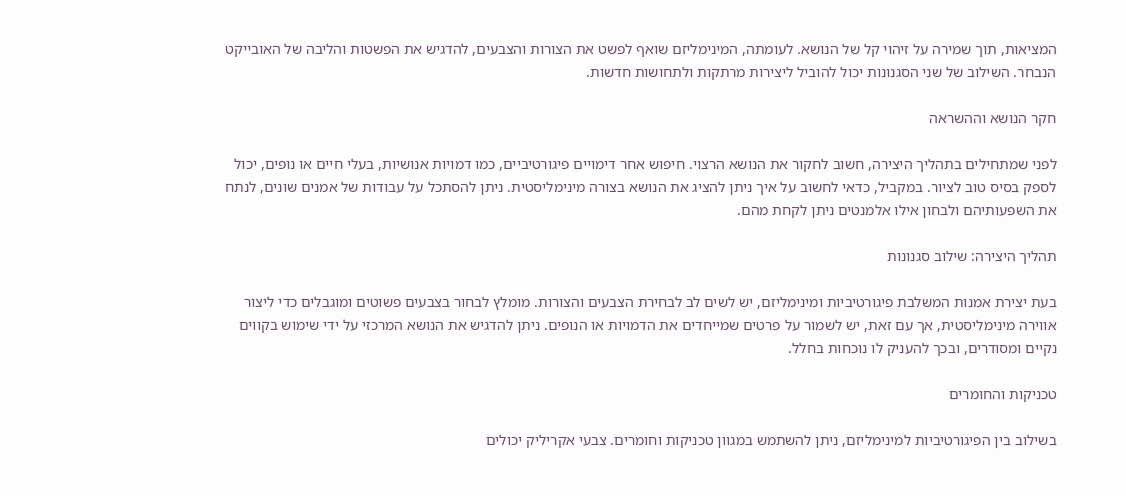המציאות, תוך שמירה על זיהוי קל של הנושא. לעומתה, המינימליזם שואף לפשט את הצורות והצבעים, להדגיש את הפשטות והליבה של האובייקט הנבחר. השילוב של שני הסגנונות יכול להוביל ליצירות מרתקות ולתחושות חדשות.

חקר הנושא וההשראה

לפני שמתחילים בתהליך היצירה, חשוב לחקור את הנושא הרצוי. חיפוש אחר דימויים פיגורטיביים, כמו דמויות אנושיות, בעלי חיים או נופים, יכול לספק בסיס טוב לציור. במקביל, כדאי לחשוב על איך ניתן להציג את הנושא בצורה מינימליסטית. ניתן להסתכל על עבודות של אמנים שונים, לנתח את השפעותיהם ולבחון אילו אלמנטים ניתן לקחת מהם.

תהליך היצירה: שילוב סגנונות

בעת יצירת אמנות המשלבת פיגורטיביות ומינימליזם, יש לשים לב לבחירת הצבעים והצורות. מומלץ לבחור בצבעים פשוטים ומוגבלים כדי ליצור אווירה מינימליסטית, אך עם זאת, יש לשמור על פרטים שמייחדים את הדמויות או הנופים. ניתן להדגיש את הנושא המרכזי על ידי שימוש בקווים נקיים ומסודרים, ובכך להעניק לו נוכחות בחלל.

טכניקות והחומרים

בשילוב בין הפיגורטיביות למינימליזם, ניתן להשתמש במגוון טכניקות וחומרים. צבעי אקריליק יכולים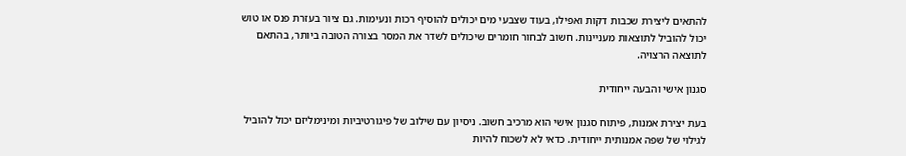להתאים ליצירת שכבות דקות ואפילו, בעוד שצבעי מים יכולים להוסיף רכות ונעימות. גם ציור בעזרת פנס או טוש יכול להוביל לתוצאות מעניינות. חשוב לבחור חומרים שיכולים לשדר את המסר בצורה הטובה ביותר, בהתאם לתוצאה הרצויה.

סגנון אישי והבעה ייחודית

בעת יצירת אמנות, פיתוח סגנון אישי הוא מרכיב חשוב. ניסיון עם שילוב של פיגורטיביות ומינימליזם יכול להוביל לגילוי של שפה אמנותית ייחודית. כדאי לא לשכוח להיות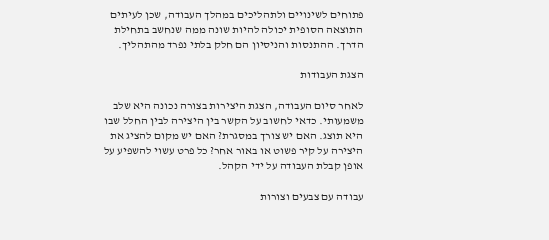פתוחים לשינויים ולתהליכים במהלך העבודה, שכן לעיתים התוצאה הסופית יכולה להיות שונה ממה שנחשב בתחילת הדרך. ההתנסות והניסיון הם חלק בלתי נפרד מהתהליך.

הצגת העבודות

לאחר סיום העבודה, הצגת היצירות בצורה נכונה היא שלב משמעותי. כדאי לחשוב על הקשר בין היצירה לבין החלל שבו היא תוצג. האם יש צורך במסגרת? האם יש מקום להציג את היצירה על קיר פשוט או באור אחר? כל פרט עשוי להשפיע על אופן קבלת העבודה על ידי הקהל.

עבודה עם צבעים וצורות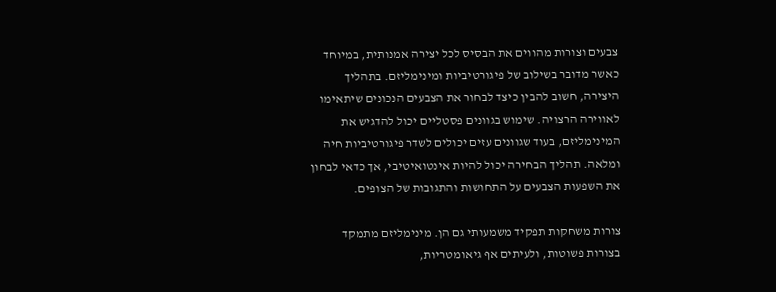צבעים וצורות מהווים את הבסיס לכל יצירה אמנותית, במיוחד כאשר מדובר בשילוב של פיגורטיביות ומינימליזם. בתהליך היצירה, חשוב להבין כיצד לבחור את הצבעים הנכונים שיתאימו לאווירה הרצויה. שימוש בגוונים פסטליים יכול להדגיש את המינימליזם, בעוד שגוונים עזים יכולים לשדר פיגורטיביות חיה ומלאה. תהליך הבחירה יכול להיות אינטואיטיבי, אך כדאי לבחון את השפעות הצבעים על התחושות והתגובות של הצופים.

צורות משחקות תפקיד משמעותי גם הן. מינימליזם מתמקד בצורות פשוטות, ולעיתים אף גיאומטריות,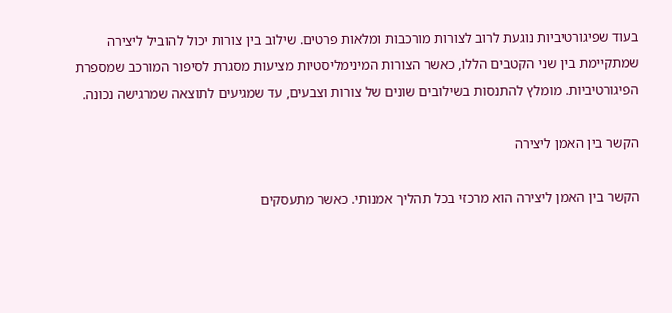בעוד שפיגורטיביות נוגעת לרוב לצורות מורכבות ומלאות פרטים. שילוב בין צורות יכול להוביל ליצירה שמתקיימת בין שני הקטבים הללו, כאשר הצורות המינימליסטיות מציעות מסגרת לסיפור המורכב שמספרת הפיגורטיביות. מומלץ להתנסות בשילובים שונים של צורות וצבעים, עד שמגיעים לתוצאה שמרגישה נכונה.

הקשר בין האמן ליצירה

הקשר בין האמן ליצירה הוא מרכזי בכל תהליך אמנותי. כאשר מתעסקים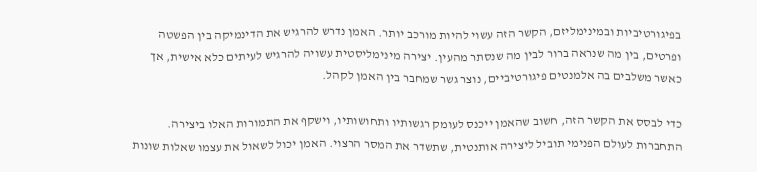בפיגורטיביות ובמינימליזם, הקשר הזה עשוי להיות מורכב יותר. האמן נדרש להרגיש את הדינמיקה בין הפשטה ופרטים, בין מה שנראה ברור לבין מה שנסתר מהעין. יצירה מינימליסטית עשויה להרגיש לעיתים כלא אישית, אך כאשר משלבים בה אלמנטים פיגורטיביים, נוצר גשר שמחבר בין האמן לקהל.

כדי לבסס את הקשר הזה, חשוב שהאמן ייכנס לעומק רגשותיו ותחושותיו, וישקף את התמורות האלו ביצירה. התחברות לעולם הפנימי תוביל ליצירה אותנטית, שתשדר את המסר הרצוי. האמן יכול לשאול את עצמו שאלות שונות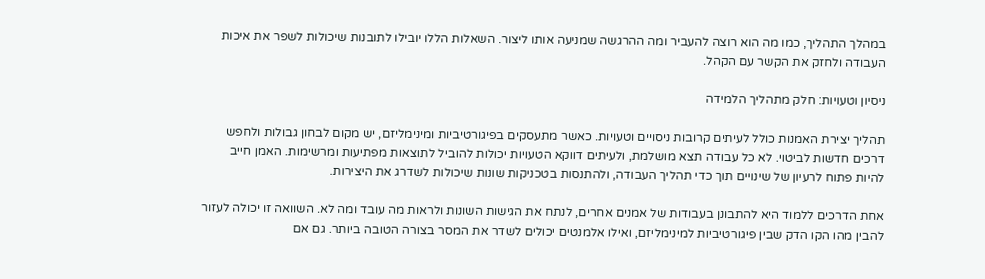במהלך התהליך, כמו מה הוא רוצה להעביר ומה ההרגשה שמניעה אותו ליצור. השאלות הללו יובילו לתובנות שיכולות לשפר את איכות העבודה ולחזק את הקשר עם הקהל.

ניסיון וטעויות: חלק מתהליך הלמידה

תהליך יצירת האמנות כולל לעיתים קרובות ניסויים וטעויות. כאשר מתעסקים בפיגורטיביות ומינימליזם, יש מקום לבחון גבולות ולחפש דרכים חדשות לביטוי. לא כל עבודה תצא מושלמת, ולעיתים דווקא הטעויות יכולות להוביל לתוצאות מפתיעות ומרשימות. האמן חייב להיות פתוח לרעיון של שינויים תוך כדי תהליך העבודה, ולהתנסות בטכניקות שונות שיכולות לשדרג את היצירות.

אחת הדרכים ללמוד היא להתבונן בעבודות של אמנים אחרים, לנתח את הגישות השונות ולראות מה עובד ומה לא. השוואה זו יכולה לעזור להבין מהו הקו הדק שבין פיגורטיביות למינימליזם, ואילו אלמנטים יכולים לשדר את המסר בצורה הטובה ביותר. גם אם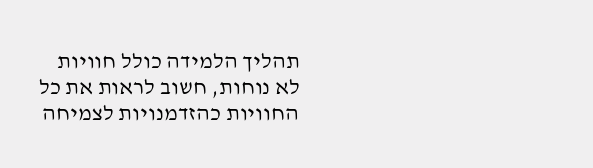תהליך הלמידה כולל חוויות לא נוחות, חשוב לראות את כל החוויות כהזדמנויות לצמיחה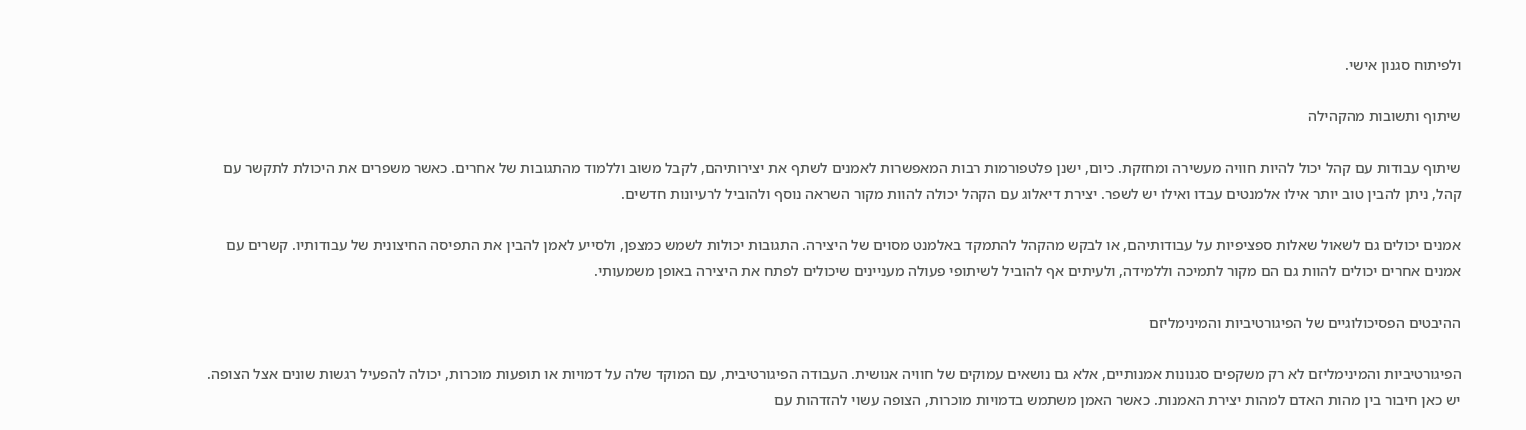ולפיתוח סגנון אישי.

שיתוף ותשובות מהקהילה

שיתוף עבודות עם קהל יכול להיות חוויה מעשירה ומחזקת. כיום, ישנן פלטפורמות רבות המאפשרות לאמנים לשתף את יצירותיהם, לקבל משוב וללמוד מהתגובות של אחרים. כאשר משפרים את היכולת לתקשר עם קהל, ניתן להבין טוב יותר אילו אלמנטים עבדו ואילו יש לשפר. יצירת דיאלוג עם הקהל יכולה להוות מקור השראה נוסף ולהוביל לרעיונות חדשים.

אמנים יכולים גם לשאול שאלות ספציפיות על עבודותיהם, או לבקש מהקהל להתמקד באלמנט מסוים של היצירה. התגובות יכולות לשמש כמצפן, ולסייע לאמן להבין את התפיסה החיצונית של עבודותיו. קשרים עם אמנים אחרים יכולים להוות גם הם מקור לתמיכה וללמידה, ולעיתים אף להוביל לשיתופי פעולה מעניינים שיכולים לפתח את היצירה באופן משמעותי.

ההיבטים הפסיכולוגיים של הפיגורטיביות והמינימליזם

הפיגורטיביות והמינימליזם לא רק משקפים סגנונות אמנותיים, אלא גם נושאים עמוקים של חוויה אנושית. העבודה הפיגורטיבית, עם המוקד שלה על דמויות או תופעות מוכרות, יכולה להפעיל רגשות שונים אצל הצופה. יש כאן חיבור בין מהות האדם למהות יצירת האמנות. כאשר האמן משתמש בדמויות מוכרות, הצופה עשוי להזדהות עם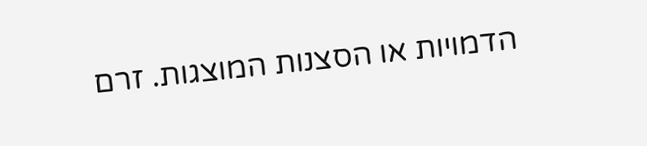הדמויות או הסצנות המוצגות. זרם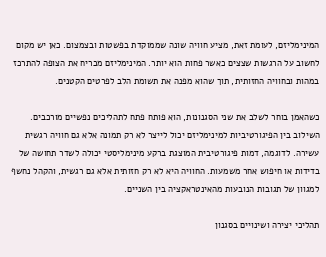המינימליזם, לעומת זאת, מציע חוויה שונה שממוקדת בפשטות ובצמצום. כאן יש מקום לחשוב על הרגשות שצצים כאשר פחות הוא יותר. המינימליזם מכריח את הצופה להתרכז במהות ובחוויה החזותית, תוך שהוא מפנה את תשומת הלב לפרטים הקטנים.

כשהאמן בוחר לשלב את שני הסגנונות, הוא פותח פתח לתהליכים נפשיים מורכבים. השילוב בין הפיגורטיביות למינימליזם יכול לייצר לא רק תמונה אלא גם חוויה רגשית עשירה. לדוגמה, דמות פיגורטיבית המוצגת ברקע מינימליסטי יכולה לשדר תחושה של בדידות או חיפוש אחר משמעות. החוויה היא לא רק חזותית אלא גם רגשית, והקהל נחשף למגוון של תגובות הנובעות מהאינטראקציה בין השניים.

תהליכי יצירה ושינויים בסגנון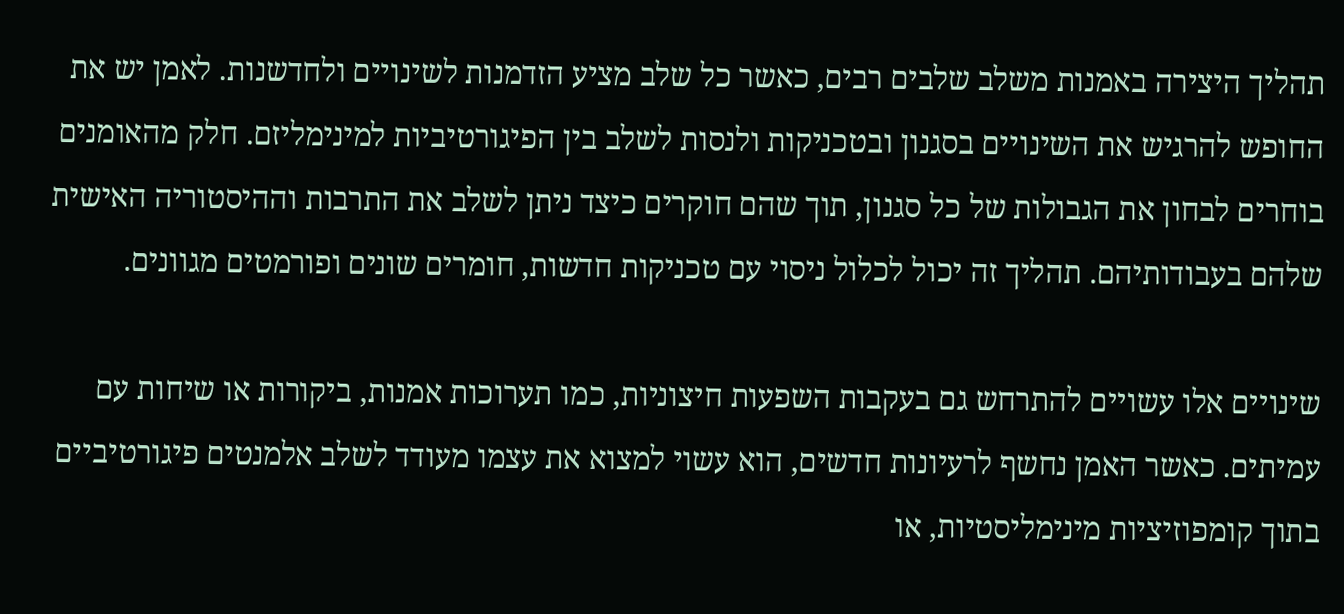תהליך היצירה באמנות משלב שלבים רבים, כאשר כל שלב מציע הזדמנות לשינויים ולחדשנות. לאמן יש את החופש להרגיש את השינויים בסגנון ובטכניקות ולנסות לשלב בין הפיגורטיביות למינימליזם. חלק מהאומנים בוחרים לבחון את הגבולות של כל סגנון, תוך שהם חוקרים כיצד ניתן לשלב את התרבות וההיסטוריה האישית שלהם בעבודותיהם. תהליך זה יכול לכלול ניסוי עם טכניקות חדשות, חומרים שונים ופורמטים מגוונים.

שינויים אלו עשויים להתרחש גם בעקבות השפעות חיצוניות, כמו תערוכות אמנות, ביקורות או שיחות עם עמיתים. כאשר האמן נחשף לרעיונות חדשים, הוא עשוי למצוא את עצמו מעודד לשלב אלמנטים פיגורטיביים בתוך קומפוזיציות מינימליסטיות, או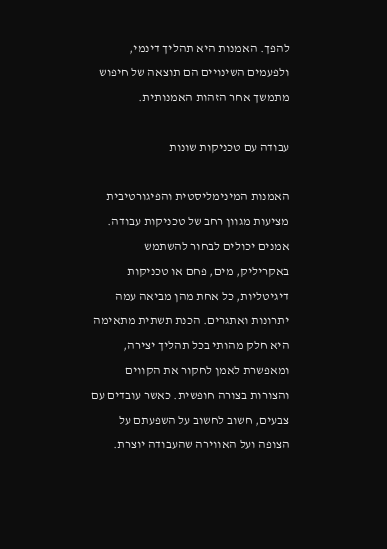להפך. האמנות היא תהליך דינמי, ולפעמים השינויים הם תוצאה של חיפוש מתמשך אחר הזהות האמנותית.

עבודה עם טכניקות שונות

האמנות המינימליסטית והפיגורטיבית מציעות מגוון רחב של טכניקות עבודה. אמנים יכולים לבחור להשתמש באקריליק, מים, פחם או טכניקות דיגיטליות, כל אחת מהן מביאה עמה יתרונות ואתגרים. הכנת תשתית מתאימה היא חלק מהותי בכל תהליך יצירה, ומאפשרת לאמן לחקור את הקווים והצורות בצורה חופשית. כאשר עובדים עם צבעים, חשוב לחשוב על השפעתם על הצופה ועל האווירה שהעבודה יוצרת.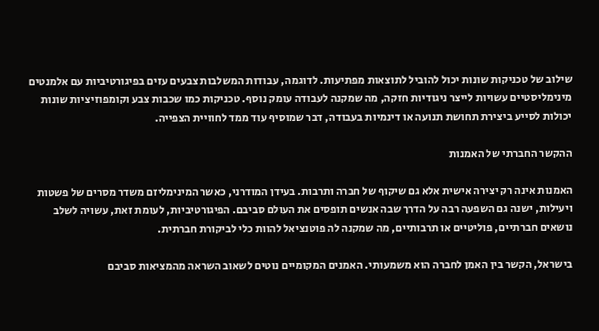שילוב של טכניקות שונות יכול להוביל לתוצאות מפתיעות. לדוגמה, עבודות המשלבות צבעים עזים בפיגורטיביות עם אלמנטים מינימליסטיים עשויות לייצר ניגודיות חזקה, מה שמקנה לעבודה עומק נוסף. טכניקות כמו שכבות צבע וקומפוזיציות שונות יכולות לסייע ביצירת תחושת תנועה או דינמיות בעבודה, דבר שמוסיף עוד ממד לחוויית הצפייה.

ההקשר החברתי של האמנות

האמנות אינה רק יצירה אישית אלא גם שיקוף של חברה ותרבות. בעידן המודרני, כאשר המינימליזם משדר מסרים של פשטות ויעילות, ישנה גם השפעה רבה על הדרך שבה אנשים תופסים את העולם סביבם. הפיגורטיביות, לעומת זאת, עשויה לשלב נושאים חברתיים, פוליטיים או תרבותיים, מה שמקנה לה פוטנציאל להוות כלי לביקורת חברתית.

בישראל, הקשר בין האמן לחברה הוא משמעותי. האמנים המקומיים נוטים לשאוב השראה מהמציאות סביבם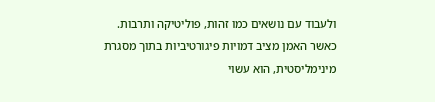ולעבוד עם נושאים כמו זהות, פוליטיקה ותרבות. כאשר האמן מציב דמויות פיגורטיביות בתוך מסגרת מינימליסטית, הוא עשוי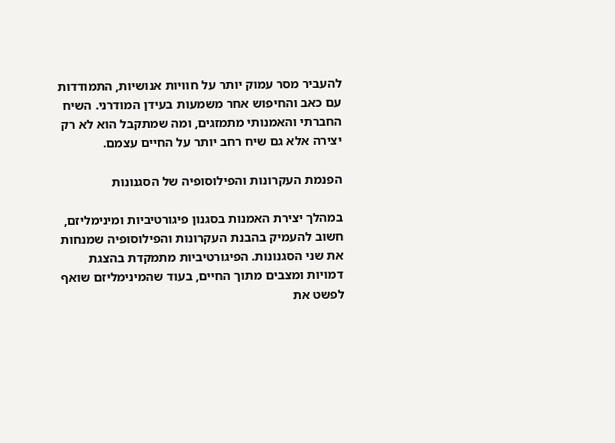להעביר מסר עמוק יותר על חוויות אנושיות, התמודדות עם כאב והחיפוש אחר משמעות בעידן המודרני. השיח החברתי והאמנותי מתמזגים, ומה שמתקבל הוא לא רק יצירה אלא גם שיח רחב יותר על החיים עצמם.

הפנמת העקרונות והפילוסופיה של הסגנונות

במהלך יצירת האמנות בסגנון פיגורטיביות ומינימליזם, חשוב להעמיק בהבנת העקרונות והפילוסופיה שמנחות את שני הסגנונות. הפיגורטיביות מתמקדת בהצגת דמויות ומצבים מתוך החיים, בעוד שהמינימליזם שואף לפשט את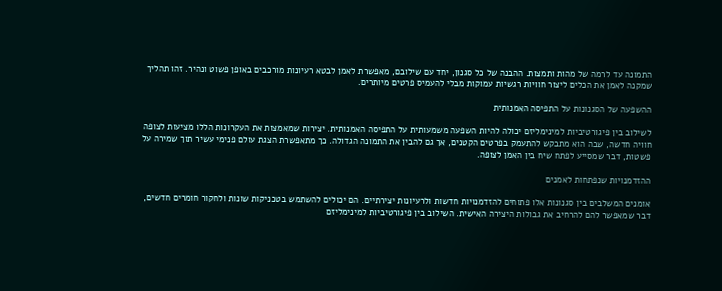התמונה עד לרמה של מהות ותמצות. ההבנה של כל סגנון, יחד עם שילובם, מאפשרת לאמן לבטא רעיונות מורכבים באופן פשוט ונהיר. זהו תהליך שמקנה לאמן את הכלים ליצור חוויות רגשיות עמוקות מבלי להעמיס פרטים מיותרים.

ההשפעה של הסגנונות על התפיסה האמנותית

לשילוב בין פיגורטיביות למינימליזם יכולה להיות השפעה משמעותית על התפיסה האמנותית. יצירות שמאמצות את העקרונות הללו מציעות לצופה חוויה חדשה, שבה הוא מתבקש להתעמק בפרטים הקטנים, אך גם להבין את התמונה הגדולה. כך מתאפשרת הצגת עולם פנימי עשיר תוך שמירה על פשטות, דבר שמסייע לפתח שיח בין האמן לצופה.

ההזדמנויות שנפתחות לאמנים

אומנים המשלבים בין סגנונות אלו פתוחים להזדמנויות חדשות ולרעיונות יצירתיים. הם יכולים להשתמש בטכניקות שונות ולחקור חומרים חדשים, דבר שמאפשר להם להרחיב את גבולות היצירה האישית. השילוב בין פיגורטיביות למינימליזם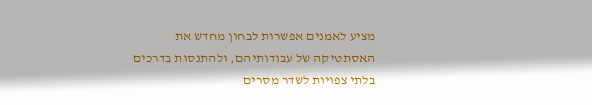מציע לאמנים אפשרות לבחון מחדש את האסתטיקה של עבודותיהם, ולהתנסות בדרכים בלתי צפויות לשדר מסרים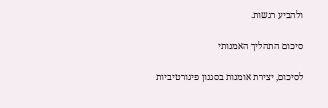ולהביע רגשות.

סיכום התהליך האמנותי

לסיכום, יצירת אומנות בסגנון פיגורטיביות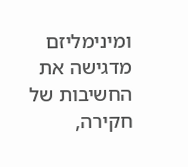ומינימליזם מדגישה את החשיבות של חקירה,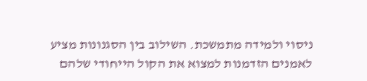ניסוי ולמידה מתמשכת. השילוב בין הסגנונות מציע לאמנים הזדמנות למצוא את הקול הייחודי שלהם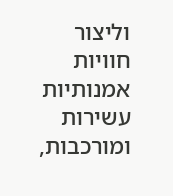וליצור חוויות אמנותיות עשירות ומורכבות,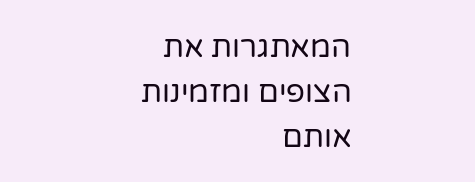המאתגרות את הצופים ומזמינות אותם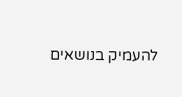להעמיק בנושאים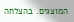המוצגים. בהצלחה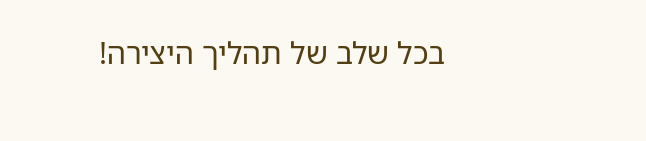בכל שלב של תהליך היצירה!